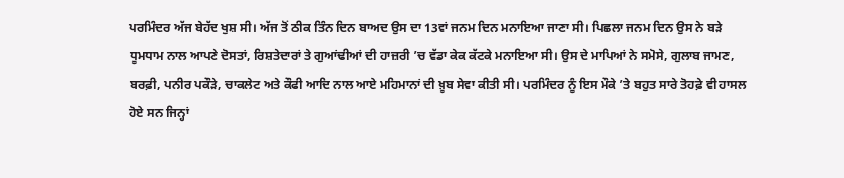ਪਰਮਿੰਦਰ ਅੱਜ ਬੇਹੱਦ ਖੁਸ਼ ਸੀ। ਅੱਜ ਤੋਂ ਠੀਕ ਤਿੰਨ ਦਿਨ ਬਾਅਦ ਉਸ ਦਾ 13ਵਾਂ ਜਨਮ ਦਿਨ ਮਨਾਇਆ ਜਾਣਾ ਸੀ। ਪਿਛਲਾ ਜਨਮ ਦਿਨ ਉਸ ਨੇ ਬੜੇ ਧੂਮਧਾਮ ਨਾਲ ਆਪਣੇ ਦੋਸਤਾਂ, ਰਿਸ਼ਤੇਦਾਰਾਂ ਤੇ ਗੁਆਂਢੀਆਂ ਦੀ ਹਾਜ਼ਰੀ ’ਚ ਵੱਡਾ ਕੇਕ ਕੱਟਕੇ ਮਨਾਇਆ ਸੀ। ਉਸ ਦੇ ਮਾਪਿਆਂ ਨੇ ਸਮੋਸੇ, ਗੁਲਾਬ ਜਾਮਣ, ਬਰਫ਼ੀ, ਪਨੀਰ ਪਕੌੜੇ, ਚਾਕਲੇਟ ਅਤੇ ਕੌਫੀ ਆਦਿ ਨਾਲ ਆਏ ਮਹਿਮਾਨਾਂ ਦੀ ਖ਼ੂਬ ਸੇਵਾ ਕੀਤੀ ਸੀ। ਪਰਮਿੰਦਰ ਨੂੰ ਇਸ ਮੌਕੇ ’ਤੇ ਬਹੁਤ ਸਾਰੇ ਤੋਹਫ਼ੇ ਵੀ ਹਾਸਲ ਹੋਏ ਸਨ ਜਿਨ੍ਹਾਂ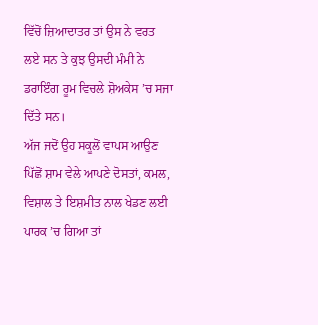ਵਿੱਚੋਂ ਜ਼ਿਆਦਾਤਰ ਤਾਂ ਉਸ ਨੇ ਵਰਤ ਲਏ ਸਨ ਤੇ ਕੁਝ ਉਸਦੀ ਮੰਮੀ ਨੇ ਡਰਾਇੰਗ ਰੂਮ ਵਿਚਲੇ ਸ਼ੋਅਕੇਸ ’ਚ ਸਜਾ ਦਿੱਤੇ ਸਨ।
ਅੱਜ ਜਦੋਂ ਉਹ ਸਕੂਲੋਂ ਵਾਪਸ ਆਉਣ ਪਿੱਛੋਂ ਸ਼ਾਮ ਵੇਲੇ ਆਪਣੇ ਦੋਸਤਾਂ, ਕਮਲ, ਵਿਸ਼ਾਲ ਤੇ ਇਸ਼ਮੀਤ ਨਾਲ ਖੇਡਣ ਲਈ ਪਾਰਕ ’ਚ ਗਿਆ ਤਾਂ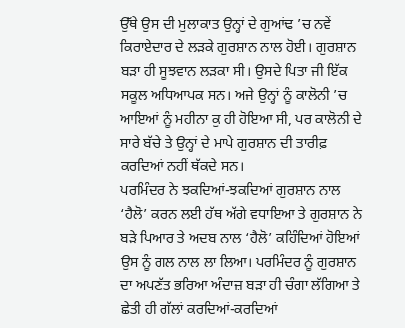ਉੱਥੇ ਉਸ ਦੀ ਮੁਲਾਕਾਤ ਉਨ੍ਹਾਂ ਦੇ ਗੁਆਂਢ ’ਚ ਨਵੇਂ ਕਿਰਾਏਦਾਰ ਦੇ ਲੜਕੇ ਗੁਰਸ਼ਾਨ ਨਾਲ ਹੋਈ। ਗੁਰਸ਼ਾਨ ਬੜਾ ਹੀ ਸੂਝਵਾਨ ਲੜਕਾ ਸੀ। ਉਸਦੇ ਪਿਤਾ ਜੀ ਇੱਕ ਸਕੂਲ ਅਧਿਆਪਕ ਸਨ। ਅਜੇ ਉਨ੍ਹਾਂ ਨੂੰ ਕਾਲੋਨੀ ’ਚ ਆਇਆਂ ਨੂੰ ਮਹੀਨਾ ਕੁ ਹੀ ਹੋਇਆ ਸੀ, ਪਰ ਕਾਲੋਨੀ ਦੇ ਸਾਰੇ ਬੱਚੇ ਤੇ ਉਨ੍ਹਾਂ ਦੇ ਮਾਪੇ ਗੁਰਸ਼ਾਨ ਦੀ ਤਾਰੀਫ਼ ਕਰਦਿਆਂ ਨਹੀਂ ਥੱਕਦੇ ਸਨ।
ਪਰਮਿੰਦਰ ਨੇ ਝਕਦਿਆਂ-ਝਕਦਿਆਂ ਗੁਰਸ਼ਾਨ ਨਾਲ ‘ਹੈਲੋ’ ਕਰਨ ਲਈ ਹੱਥ ਅੱਗੇ ਵਧਾਇਆ ਤੇ ਗੁਰਸ਼ਾਨ ਨੇ ਬੜੇ ਪਿਆਰ ਤੇ ਅਦਬ ਨਾਲ ‘ਹੈਲੋ’ ਕਹਿੰਦਿਆਂ ਹੋਇਆਂ ਉਸ ਨੂੰ ਗਲ ਨਾਲ ਲਾ ਲਿਆ। ਪਰਮਿੰਦਰ ਨੂੰ ਗੁਰਸ਼ਾਨ ਦਾ ਅਪਣੱਤ ਭਰਿਆ ਅੰਦਾਜ਼ ਬੜਾ ਹੀ ਚੰਗਾ ਲੱਗਿਆ ਤੇ ਛੇਤੀ ਹੀ ਗੱਲਾਂ ਕਰਦਿਆਂ-ਕਰਦਿਆਂ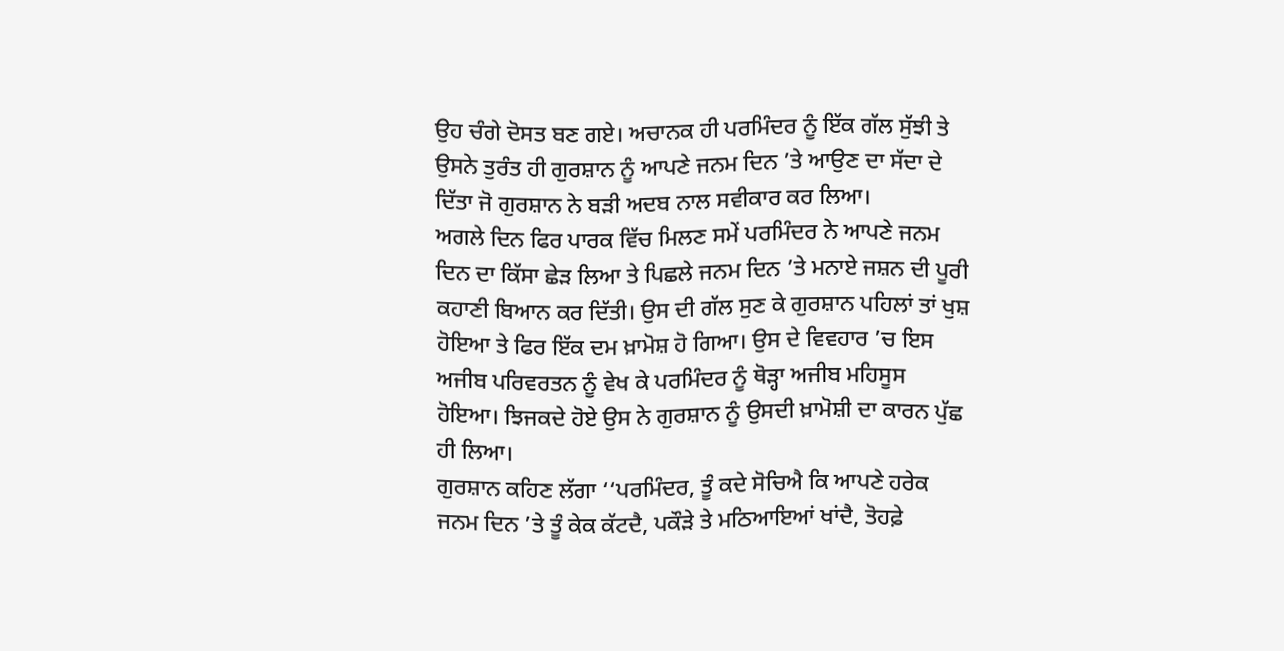ਉਹ ਚੰਗੇ ਦੋਸਤ ਬਣ ਗਏ। ਅਚਾਨਕ ਹੀ ਪਰਮਿੰਦਰ ਨੂੰ ਇੱਕ ਗੱਲ ਸੁੱਝੀ ਤੇ ਉਸਨੇ ਤੁਰੰਤ ਹੀ ਗੁਰਸ਼ਾਨ ਨੂੰ ਆਪਣੇ ਜਨਮ ਦਿਨ ’ਤੇ ਆਉਣ ਦਾ ਸੱਦਾ ਦੇ ਦਿੱਤਾ ਜੋ ਗੁਰਸ਼ਾਨ ਨੇ ਬੜੀ ਅਦਬ ਨਾਲ ਸਵੀਕਾਰ ਕਰ ਲਿਆ।
ਅਗਲੇ ਦਿਨ ਫਿਰ ਪਾਰਕ ਵਿੱਚ ਮਿਲਣ ਸਮੇਂ ਪਰਮਿੰਦਰ ਨੇ ਆਪਣੇ ਜਨਮ ਦਿਨ ਦਾ ਕਿੱਸਾ ਛੇੜ ਲਿਆ ਤੇ ਪਿਛਲੇ ਜਨਮ ਦਿਨ ’ਤੇ ਮਨਾਏ ਜਸ਼ਨ ਦੀ ਪੂਰੀ ਕਹਾਣੀ ਬਿਆਨ ਕਰ ਦਿੱਤੀ। ਉਸ ਦੀ ਗੱਲ ਸੁਣ ਕੇ ਗੁਰਸ਼ਾਨ ਪਹਿਲਾਂ ਤਾਂ ਖੁਸ਼ ਹੋਇਆ ਤੇ ਫਿਰ ਇੱਕ ਦਮ ਖ਼ਾਮੋਸ਼ ਹੋ ਗਿਆ। ਉਸ ਦੇ ਵਿਵਹਾਰ ’ਚ ਇਸ ਅਜੀਬ ਪਰਿਵਰਤਨ ਨੂੰ ਵੇਖ ਕੇ ਪਰਮਿੰਦਰ ਨੂੰ ਥੋੜ੍ਹਾ ਅਜੀਬ ਮਹਿਸੂਸ ਹੋਇਆ। ਝਿਜਕਦੇ ਹੋਏ ਉਸ ਨੇ ਗੁਰਸ਼ਾਨ ਨੂੰ ਉਸਦੀ ਖ਼ਾਮੋਸ਼ੀ ਦਾ ਕਾਰਨ ਪੁੱਛ ਹੀ ਲਿਆ।
ਗੁਰਸ਼ਾਨ ਕਹਿਣ ਲੱਗਾ ‘‘ਪਰਮਿੰਦਰ, ਤੂੰ ਕਦੇ ਸੋਚਿਐ ਕਿ ਆਪਣੇ ਹਰੇਕ ਜਨਮ ਦਿਨ ’ਤੇ ਤੂੰ ਕੇਕ ਕੱਟਦੈ, ਪਕੌੜੇ ਤੇ ਮਠਿਆਇਆਂ ਖਾਂਦੈ, ਤੋਹਫ਼ੇ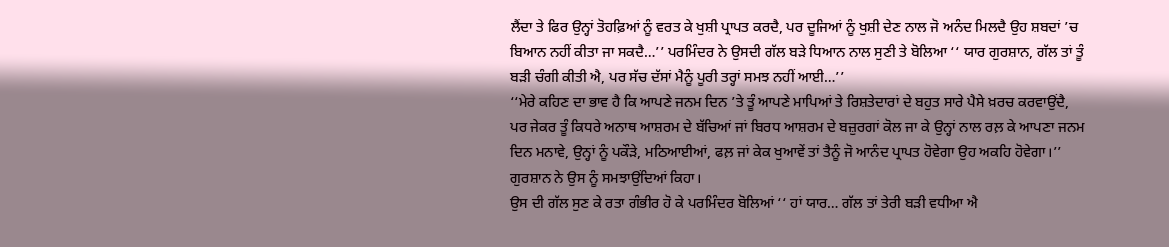ਲੈਂਦਾ ਤੇ ਫਿਰ ਉਨ੍ਹਾਂ ਤੋਹਫ਼ਿਆਂ ਨੂੰ ਵਰਤ ਕੇ ਖੁਸ਼ੀ ਪ੍ਰਾਪਤ ਕਰਦੈ, ਪਰ ਦੂਜਿਆਂ ਨੂੰ ਖੁਸ਼ੀ ਦੇਣ ਨਾਲ ਜੋ ਅਨੰਦ ਮਿਲਦੈ ਉਹ ਸ਼ਬਦਾਂ ’ਚ ਬਿਆਨ ਨਹੀਂ ਕੀਤਾ ਜਾ ਸਕਦੈ…’’ ਪਰਮਿੰਦਰ ਨੇ ਉਸਦੀ ਗੱਲ ਬੜੇ ਧਿਆਨ ਨਾਲ ਸੁਣੀ ਤੇ ਬੋਲਿਆ ‘‘ ਯਾਰ ਗੁਰਸ਼ਾਨ, ਗੱਲ ਤਾਂ ਤੂੰ ਬੜੀ ਚੰਗੀ ਕੀਤੀ ਐ, ਪਰ ਸੱਚ ਦੱਸਾਂ ਮੈਨੂੰ ਪੂਰੀ ਤਰ੍ਹਾਂ ਸਮਝ ਨਹੀਂ ਆਈ…’’
‘‘ਮੇਰੇ ਕਹਿਣ ਦਾ ਭਾਵ ਹੈ ਕਿ ਆਪਣੇ ਜਨਮ ਦਿਨ ’ਤੇ ਤੂੰ ਆਪਣੇ ਮਾਪਿਆਂ ਤੇ ਰਿਸ਼ਤੇਦਾਰਾਂ ਦੇ ਬਹੁਤ ਸਾਰੇ ਪੈਸੇ ਖ਼ਰਚ ਕਰਵਾਉਂਦੈ, ਪਰ ਜੇਕਰ ਤੂੰ ਕਿਧਰੇ ਅਨਾਥ ਆਸ਼ਰਮ ਦੇ ਬੱਚਿਆਂ ਜਾਂ ਬਿਰਧ ਆਸ਼ਰਮ ਦੇ ਬਜ਼ੁਰਗਾਂ ਕੋਲ ਜਾ ਕੇ ਉਨ੍ਹਾਂ ਨਾਲ ਰਲ਼ ਕੇ ਆਪਣਾ ਜਨਮ ਦਿਨ ਮਨਾਵੇ, ਉਨ੍ਹਾਂ ਨੂੰ ਪਕੌੜੇ, ਮਠਿਆਈਆਂ, ਫਲ਼ ਜਾਂ ਕੇਕ ਖੁਆਵੇਂ ਤਾਂ ਤੈਨੂੰ ਜੋ ਆਨੰਦ ਪ੍ਰਾਪਤ ਹੋਵੇਗਾ ਉਹ ਅਕਹਿ ਹੋਵੇਗਾ।’’ ਗੁਰਸ਼ਾਨ ਨੇ ਉਸ ਨੂੰ ਸਮਝਾਉਂਦਿਆਂ ਕਿਹਾ।
ਉਸ ਦੀ ਗੱਲ ਸੁਣ ਕੇ ਰਤਾ ਗੰਭੀਰ ਹੋ ਕੇ ਪਰਮਿੰਦਰ ਬੋਲਿਆਂ ‘‘ ਹਾਂ ਯਾਰ… ਗੱਲ ਤਾਂ ਤੇਰੀ ਬੜੀ ਵਧੀਆ ਐ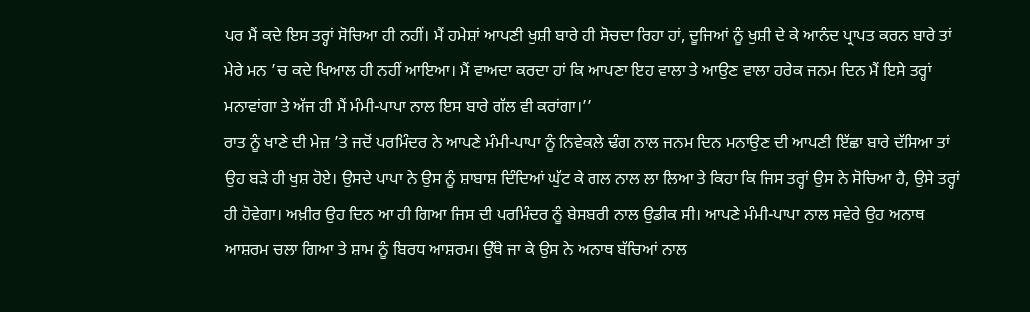ਪਰ ਮੈਂ ਕਦੇ ਇਸ ਤਰ੍ਹਾਂ ਸੋਚਿਆ ਹੀ ਨਹੀਂ। ਮੈਂ ਹਮੇਸ਼ਾਂ ਆਪਣੀ ਖੁਸ਼ੀ ਬਾਰੇ ਹੀ ਸੋਚਦਾ ਰਿਹਾ ਹਾਂ, ਦੂਜਿਆਂ ਨੂੰ ਖੁਸ਼ੀ ਦੇ ਕੇ ਆਨੰਦ ਪ੍ਰਾਪਤ ਕਰਨ ਬਾਰੇ ਤਾਂ ਮੇਰੇ ਮਨ ’ਚ ਕਦੇ ਖਿਆਲ ਹੀ ਨਹੀਂ ਆਇਆ। ਮੈਂ ਵਾਅਦਾ ਕਰਦਾ ਹਾਂ ਕਿ ਆਪਣਾ ਇਹ ਵਾਲਾ ਤੇ ਆਉਣ ਵਾਲਾ ਹਰੇਕ ਜਨਮ ਦਿਨ ਮੈਂ ਇਸੇ ਤਰ੍ਹਾਂ ਮਨਾਵਾਂਗਾ ਤੇ ਅੱਜ ਹੀ ਮੈਂ ਮੰਮੀ-ਪਾਪਾ ਨਾਲ ਇਸ ਬਾਰੇ ਗੱਲ ਵੀ ਕਰਾਂਗਾ।’’
ਰਾਤ ਨੂੰ ਖਾਣੇ ਦੀ ਮੇਜ਼ ’ਤੇ ਜਦੋਂ ਪਰਮਿੰਦਰ ਨੇ ਆਪਣੇ ਮੰਮੀ-ਪਾਪਾ ਨੂੰ ਨਿਵੇਕਲੇ ਢੰਗ ਨਾਲ ਜਨਮ ਦਿਨ ਮਨਾਉਣ ਦੀ ਆਪਣੀ ਇੱਛਾ ਬਾਰੇ ਦੱਸਿਆ ਤਾਂ ਉਹ ਬੜੇ ਹੀ ਖੁਸ਼ ਹੋਏ। ਉਸਦੇ ਪਾਪਾ ਨੇ ਉਸ ਨੂੰ ਸ਼ਾਬਾਸ਼ ਦਿੰਦਿਆਂ ਘੁੱਟ ਕੇ ਗਲ ਨਾਲ ਲਾ ਲਿਆ ਤੇ ਕਿਹਾ ਕਿ ਜਿਸ ਤਰ੍ਹਾਂ ਉਸ ਨੇ ਸੋਚਿਆ ਹੈ, ਉਸੇ ਤਰ੍ਹਾਂ ਹੀ ਹੋਵੇਗਾ। ਅਖ਼ੀਰ ਉਹ ਦਿਨ ਆ ਹੀ ਗਿਆ ਜਿਸ ਦੀ ਪਰਮਿੰਦਰ ਨੂੰ ਬੇਸਬਰੀ ਨਾਲ ਉਡੀਕ ਸੀ। ਆਪਣੇ ਮੰਮੀ-ਪਾਪਾ ਨਾਲ ਸਵੇਰੇ ਉਹ ਅਨਾਥ ਆਸ਼ਰਮ ਚਲਾ ਗਿਆ ਤੇ ਸ਼ਾਮ ਨੂੰ ਬਿਰਧ ਆਸ਼ਰਮ। ਉੱਥੇ ਜਾ ਕੇ ਉਸ ਨੇ ਅਨਾਥ ਬੱਚਿਆਂ ਨਾਲ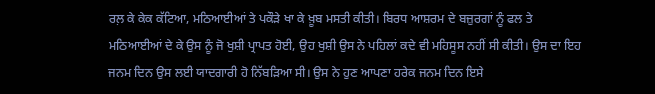ਰਲ਼ ਕੇ ਕੇਕ ਕੱਟਿਆ, ਮਠਿਆਈਆਂ ਤੇ ਪਕੌੜੇ ਖਾ ਕੇ ਖ਼ੂਬ ਮਸਤੀ ਕੀਤੀ। ਬਿਰਧ ਆਸ਼ਰਮ ਦੇ ਬਜ਼ੁਰਗਾਂ ਨੂੰ ਫਲ ਤੇ ਮਠਿਆਈਆਂ ਦੇ ਕੇ ਉਸ ਨੂੰ ਜੋ ਖੁਸ਼ੀ ਪ੍ਰਾਪਤ ਹੋਈ, ਉਹ ਖੁਸ਼ੀ ਉਸ ਨੇ ਪਹਿਲਾਂ ਕਦੇ ਵੀ ਮਹਿਸੂਸ ਨਹੀਂ ਸੀ ਕੀਤੀ। ਉਸ ਦਾ ਇਹ ਜਨਮ ਦਿਨ ਉਸ ਲਈ ਯਾਦਗਾਰੀ ਹੋ ਨਿੱਬੜਿਆ ਸੀ। ਉਸ ਨੇ ਹੁਣ ਆਪਣਾ ਹਰੇਕ ਜਨਮ ਦਿਨ ਇਸੇ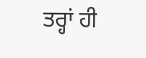ਤਰ੍ਹਾਂ ਹੀ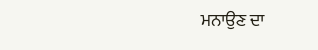ਮਨਾਉਣ ਦਾ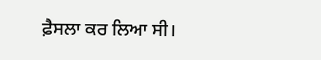ਫ਼ੈਸਲਾ ਕਰ ਲਿਆ ਸੀ।